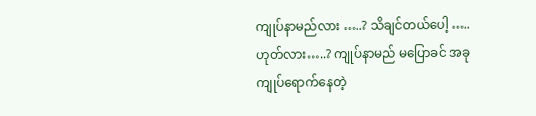ကျုပ်နာမည်လား …..? သိချင်တယ်ပေါ့ ….. ဟုတ်လား…..? ကျုပ်နာမည် မပြောခင် အခု ကျုပ်ရောက်နေတဲ့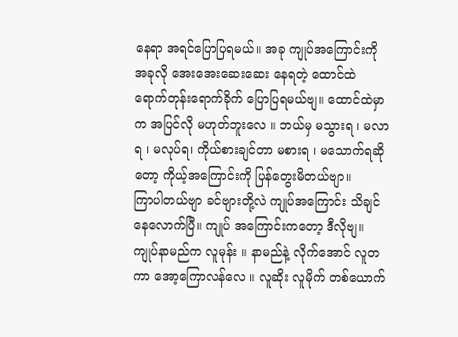နေရာ အရင်ပြောပြရမယ်။ အခု ကျုပ်အကြောင်းကို အခုလို အေးအေးဆေးဆေး နေရတဲ့ ထောင်ထဲ ရောက်တုန်းရောက်ခိုက် ပြောပြရမယ်ဗျ။ ထောင်ထဲမှာက အပြင်လို မဟုတ်ဘူးလေ ။ ဘယ်မှ မသွားရ ၊ မလာရ ၊ မလုပ်ရ၊ ကိုယ်စားချင်တာ မစားရ ၊ မသောက်ရဆိုတော့ ကိုယ့်အကြောင်းကို ပြန်တွေးမိတယ်ဗျာ။
ကြာပါတယ်ဗျာ ခင်ဗျားတို့လဲ ကျုပ်အကြောင်း သိချင်နေလောက်ပြီ။ ကျုပ် အကြောင်းကတော့ ဒီလိုဗျ။ ကျုပ်နာမည်က လူမုန်း ။ နာမည်နဲ့ လိုက်အောင် လူတကာ အော့ကြောလန်လေ ။ လူဆိုး လူမိုက် တစ်ယောက်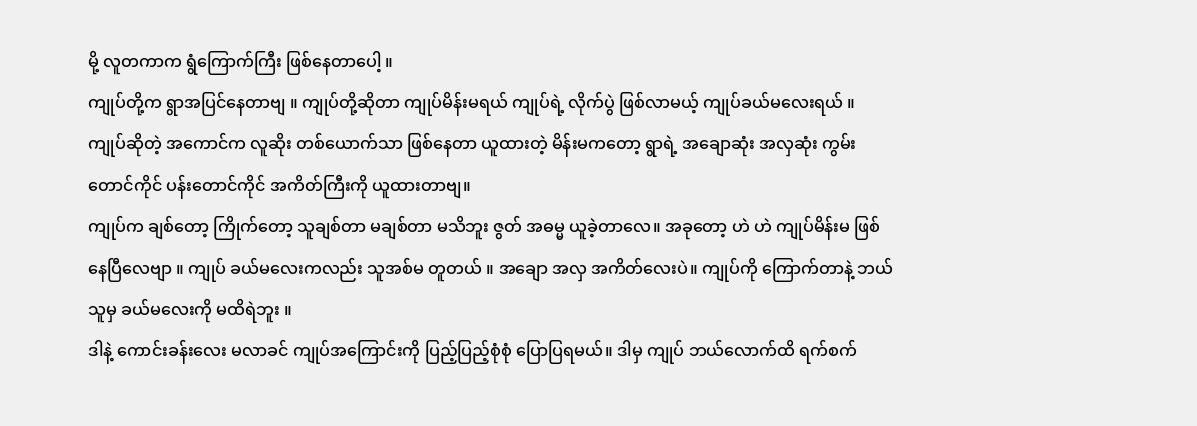မို့ လူတကာက ရွံကြောက်ကြီး ဖြစ်နေတာပေါ့ ။
ကျုပ်တို့က ရွာအပြင်နေတာဗျ ။ ကျုပ်တို့ဆိုတာ ကျုပ်မိန်းမရယ် ကျုပ်ရဲ့ လိုက်ပွဲ ဖြစ်လာမယ့် ကျုပ်ခယ်မလေးရယ် ။ ကျုပ်ဆိုတဲ့ အကောင်က လူဆိုး တစ်ယောက်သာ ဖြစ်နေတာ ယူထားတဲ့ မိန်းမကတော့ ရွာရဲ့ အချောဆုံး အလှဆုံး ကွမ်းတောင်ကိုင် ပန်းတောင်ကိုင် အကိတ်ကြီးကို ယူထားတာဗျ။
ကျုပ်က ချစ်တော့ ကြိုက်တော့ သူချစ်တာ မချစ်တာ မသိဘူး ဇွတ် အဓမ္မ ယူခဲ့တာလေ။ အခုတော့ ဟဲ ဟဲ ကျုပ်မိန်းမ ဖြစ်နေပြီလေဗျာ ။ ကျုပ် ခယ်မလေးကလည်း သူအစ်မ တူတယ် ။ အချော အလှ အကိတ်လေးပဲ။ ကျုပ်ကို ကြောက်တာနဲ့ ဘယ်သူမှ ခယ်မလေးကို မထိရဲဘူး ။
ဒါနဲ့ ကောင်းခန်းလေး မလာခင် ကျုပ်အကြောင်းကို ပြည့်ပြည့်စုံစုံ ပြောပြရမယ်။ ဒါမှ ကျုပ် ဘယ်လောက်ထိ ရက်စက်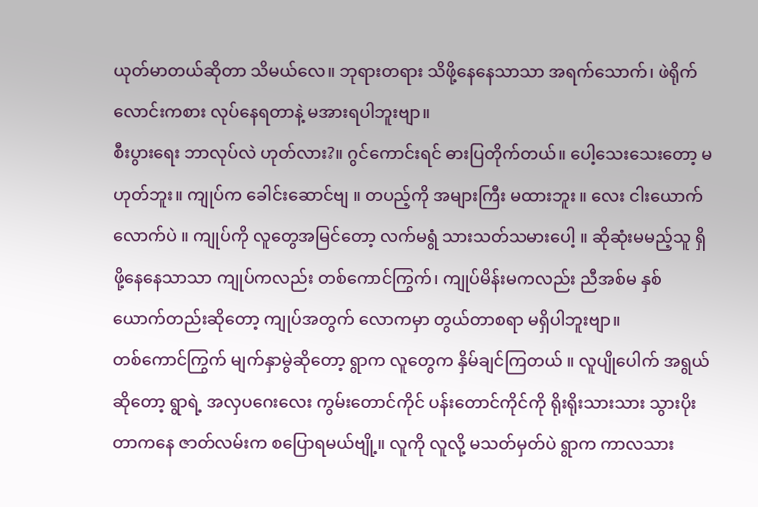ယုတ်မာတယ်ဆိုတာ သိမယ်လေ။ ဘုရားတရား သိဖို့နေနေသာသာ အရက်သောက်၊ ဖဲရိုက် လောင်းကစား လုပ်နေရတာနဲ့ မအားရပါဘူးဗျာ။
စီးပွားရေး ဘာလုပ်လဲ ဟုတ်လား?။ ဂွင်ကောင်းရင် ဓားပြတိုက်တယ်။ ပေါ့သေးသေးတော့ မဟုတ်ဘူး။ ကျုပ်က ခေါင်းဆောင်ဗျ ။ တပည့်ကို အများကြီး မထားဘူး ။ လေး ငါးယောက်လောက်ပဲ ။ ကျုပ်ကို လူတွေအမြင်တော့ လက်မရွံ သားသတ်သမားပေါ့ ။ ဆိုဆုံးမမည့်သူ ရှိဖို့နေနေသာသာ ကျုပ်ကလည်း တစ်ကောင်ကြွက်၊ ကျုပ်မိန်းမကလည်း ညီအစ်မ နှစ်ယောက်တည်းဆိုတော့ ကျုပ်အတွက် လောကမှာ တွယ်တာစရာ မရှိပါဘူးဗျာ။
တစ်ကောင်ကြွက် မျက်နှာမွဲဆိုတော့ ရွာက လူတွေက နှိမ်ချင်ကြတယ် ။ လူပျိုပေါက် အရွယ်ဆိုတော့ ရွာရဲ့ အလှပဂေးလေး ကွမ်းတောင်ကိုင် ပန်းတောင်ကိုင်ကို ရိုးရိုးသားသား သွားပိုးတာကနေ ဇာတ်လမ်းက စပြောရမယ်ဗျို့။ လူကို လူလို့ မသတ်မှတ်ပဲ ရွာက ကာလသား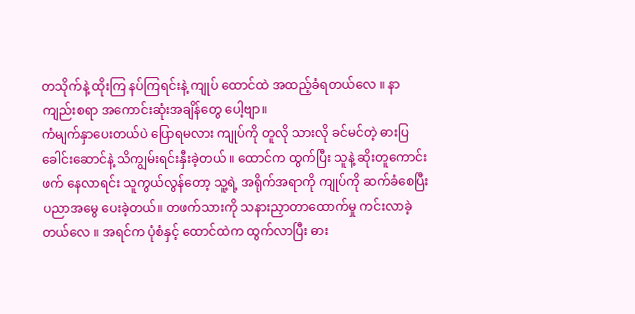တသိုက်နဲ့ ထိုးကြ နပ်ကြရင်းနဲ့ ကျုပ် ထောင်ထဲ အထည့်ခံရတယ်လေ ။ နာကျည်းစရာ အကောင်းဆုံးအချိန်တွေ ပေါ့ဗျာ။
ကံမျက်နှာပေးတယ်ပဲ ပြောရမလား ကျုပ်ကို တူလို သားလို ခင်မင်တဲ့ ဓားပြ ခေါင်းဆောင်နဲ့ သိကျွမ်းရင်းနှီးခဲ့တယ် ။ ထောင်က ထွက်ပြီး သူနဲ့ ဆိုးတူကောင်းဖက် နေလာရင်း သူကွယ်လွန်တော့ သူ့ရဲ့ အရိုက်အရာကို ကျုပ်ကို ဆက်ခံစေပြီး ပညာအမွေ ပေးခဲ့တယ်။ တဖက်သားကို သနားညှာတာထောက်မှု ကင်းလာခဲ့တယ်လေ ။ အရင်က ပုံစံနှင့် ထောင်ထဲက ထွက်လာပြီး ဓား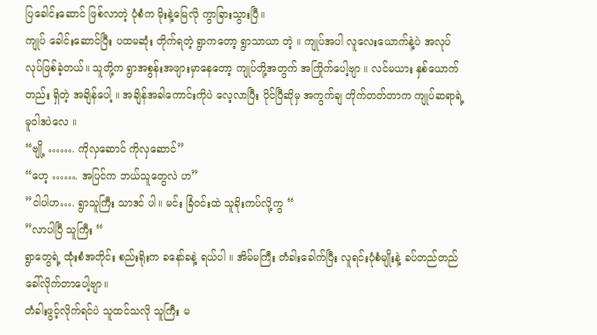ပြခေါင်းဆောင် ဖြစ်လာတဲ့ ပုံစံက မိုးနဲ့မြေလို ကွာခြားသွားပြီ။
ကျုပ် ခေါင်းဆောင်ပြီး ပထမဆုံး တိုက်ရတဲ့ ရွာကတော့ ရွာသာယာ တဲ့ ။ ကျုပ်အပါ လူလေးယောက်နဲ့ပဲ အလုပ် လုပ်ဖြစ်ခဲ့တယ်။ သူတို့က ရွာအစွန်းအဖျားမှာနေတော့ ကျုပ်တို့အတွက် အကြိုက်ပေါ့ဗျာ ။ လင်မယား နှစ်ယောက်တည်း ရှိတဲ့ အချိန်ပေါ့ ။ အချိန်အခါကောင်းကိုပဲ လေ့လာပြီး ပိုင်ပြီဆိုမှ အကွက်ချ တိုက်တတ်တာက ကျုပ်ဆရာရဲ့ မူဝါဒပဲလေ ။
“ဗျို့ ……. ကိုလှဆောင် ကိုလှဆောင်”
“ဟေ့ ……. အပြင်က ဘယ်သူတွေလဲ ဟ”
”ငါပါဟ…. ရွာသူကြီး သာဒင် ပါ။ မင်း ခြံဝင်းထဲ သူခိုးကပ်လို့ကွ “
”လာပါပြီ သူကြီး “
ရွာတွေရဲ့ ထုံးစံအတိုင်း စည်းရိုးက ခနော်ခနဲ့ ရယ်ပါ ။ အိမ်မကြီး တံခါးခေါက်ပြီး လူရင်းပုံစံမျိုးနဲ့ ခပ်တည်တည် ခေါ်လိုက်တာပေါ့ဗျာ။
တံခါးဖွင့်လိုက်ရင်ပဲ သူထင်သလို သူကြီး မ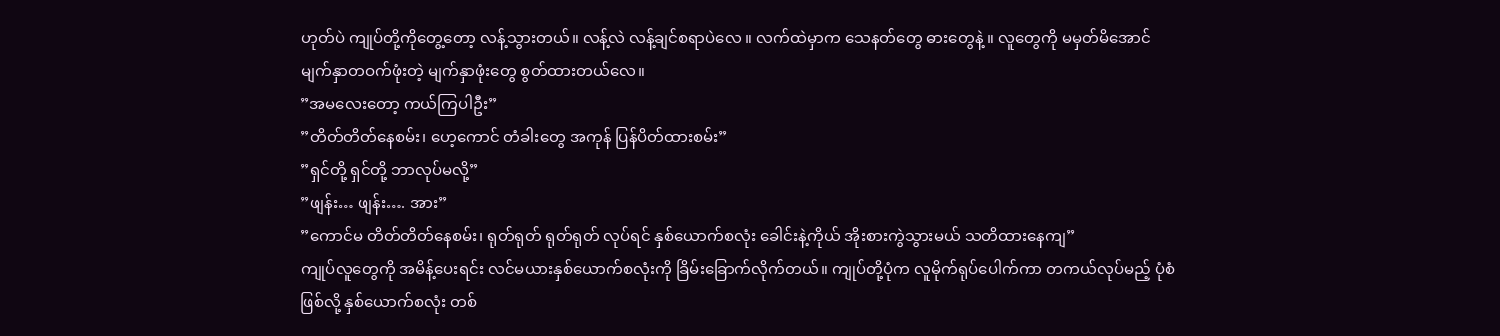ဟုတ်ပဲ ကျုပ်တို့ကိုတွေ့တော့ လန့်သွားတယ်။ လန့်လဲ လန့်ချင်စရာပဲလေ ။ လက်ထဲမှာက သေနတ်တွေ ဓားတွေနဲ့ ။ လူတွေကို မမှတ်မိအောင် မျက်နှာတဝက်ဖုံးတဲ့ မျက်နှာဖုံးတွေ စွတ်ထားတယ်လေ။
”အမလေးတော့ ကယ်ကြပါဦး”
”တိတ်တိတ်နေစမ်း၊ ဟေ့ကောင် တံခါးတွေ အကုန် ပြန်ပိတ်ထားစမ်း”
”ရှင်တို့ ရှင်တို့ ဘာလုပ်မလို့”
”ဖျန်း… ဖျန်း…. အား”
”ကောင်မ တိတ်တိတ်နေစမ်း၊ ရုတ်ရုတ် ရုတ်ရုတ် လုပ်ရင် နှစ်ယောက်စလုံး ခေါင်းနဲ့ကိုယ် အိုးစားကွဲသွားမယ် သတိထားနေကျ”
ကျုပ်လူတွေကို အမိန့်ပေးရင်း လင်မယားနှစ်ယောက်စလုံးကို ခြိမ်းခြောက်လိုက်တယ်။ ကျုပ်တို့ပုံက လူမိုက်ရုပ်ပေါက်ကာ တကယ်လုပ်မည့် ပုံစံဖြစ်လို့ နှစ်ယောက်စလုံး တစ်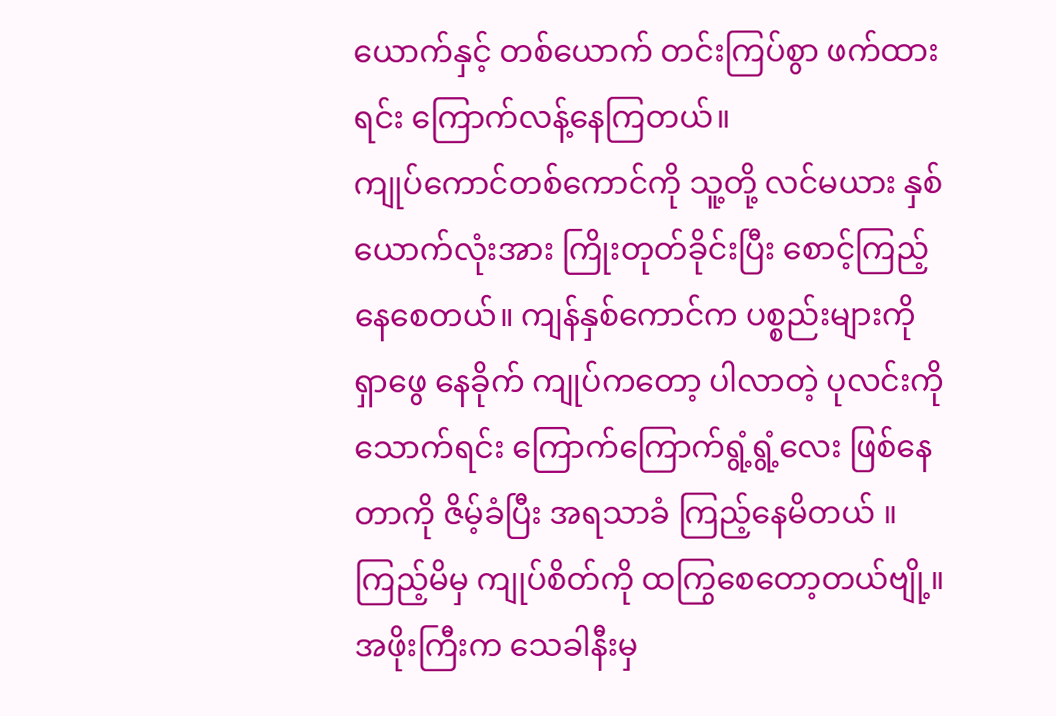ယောက်နှင့် တစ်ယောက် တင်းကြပ်စွာ ဖက်ထားရင်း ကြောက်လန့်နေကြတယ်။
ကျုပ်ကောင်တစ်ကောင်ကို သူ့တို့ လင်မယား နှစ်ယောက်လုံးအား ကြိုးတုတ်ခိုင်းပြီး စောင့်ကြည့်နေစေတယ်။ ကျန်နှစ်ကောင်က ပစ္စည်းများကို ရှာဖွေ နေခိုက် ကျုပ်ကတော့ ပါလာတဲ့ ပုလင်းကို သောက်ရင်း ကြောက်ကြောက်ရွံ့ရွံ့လေး ဖြစ်နေတာကို ဇိမ့်ခံပြီး အရသာခံ ကြည့်နေမိတယ် ။
ကြည့်မိမှ ကျုပ်စိတ်ကို ထကြွစေတော့တယ်ဗျို့။ အဖိုးကြီးက သေခါနီးမှ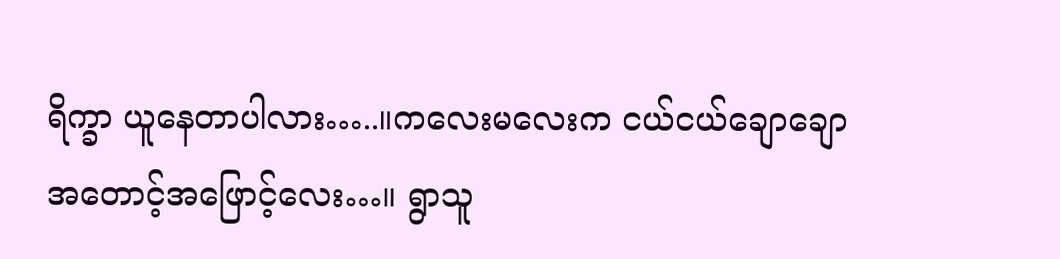ရိက္ခာ ယူနေတာပါလား…..။ကလေးမလေးက ငယ်ငယ်ချောချော အတောင့်အဖြောင့်လေး…။ ရွာသူ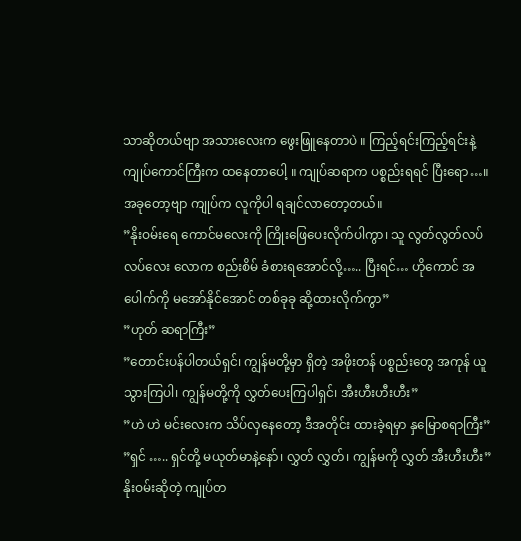သာဆိုတယ်ဗျာ အသားလေးက ဖွေးဖြူနေတာပဲ ။ ကြည့်ရင်းကြည့်ရင်းနဲ့ ကျုပ်ကောင်ကြီးက ထနေတာပေါ့ ။ ကျုပ်ဆရာက ပစ္စည်းရရင် ပြီးရော…။ အခုတော့ဗျာ ကျုပ်က လူကိုပါ ရချင်လာတော့တယ်။
”နိုးဝမ်းရေ ကောင်မလေးကို ကြိုးဖြေပေးလိုက်ပါကွာ၊ သူ လွတ်လွတ်လပ်လပ်လေး လောက စည်းစိမ် ခံစားရအောင်လို့….. ပြီးရင်… ဟိုကောင် အပေါက်ကို မအော်နိုင်အောင် တစ်ခုခု ဆို့ထားလိုက်ကွာ”
”ဟုတ် ဆရာကြီး”
”တောင်းပန်ပါတယ်ရှင်၊ ကျွန်မတို့မှာ ရှိတဲ့ အဖိုးတန် ပစ္စည်းတွေ အကုန် ယူသွားကြပါ၊ ကျွန်မတို့ကို လွှတ်ပေးကြပါရှင်၊ အီးဟီးဟီးဟီး”
”ဟဲ ဟဲ မင်းလေးက သိပ်လှနေတော့ ဒီအတိုင်း ထားခဲ့ရမှာ နှမြောစရာကြီး”
”ရှင် ….. ရှင်တို့ မယုတ်မာနဲ့နော်၊ လွှတ် လွှတ်၊ ကျွန်မကို လွှတ် အီးဟီးဟီး”
နိုးဝမ်းဆိုတဲ့ ကျုပ်တ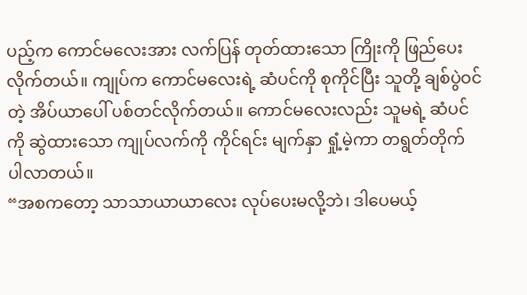ပည့်က ကောင်မလေးအား လက်ပြန် တုတ်ထားသော ကြိုးကို ဖြည်ပေးလိုက်တယ်။ ကျုပ်က ကောင်မလေးရဲ့ ဆံပင်ကို စုကိုင်ပြီး သူတို့ ချစ်ပွဲဝင်တဲ့ အိပ်ယာပေါ် ပစ်တင်လိုက်တယ်။ ကောင်မလေးလည်း သူမရဲ့ ဆံပင်ကို ဆွဲထားသော ကျုပ်လက်ကို ကိုင်ရင်း မျက်နှာ ရှုံ့မဲ့ကာ တရွတ်တိုက် ပါလာတယ်။
“အစကတော့ သာသာယာယာလေး လုပ်ပေးမလို့ဘဲ၊ ဒါပေမယ့်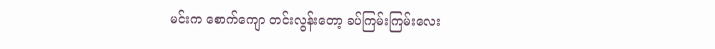မင်းက စောက်ကျော တင်းလွန်းတော့ ခပ်ကြမ်းကြမ်းလေး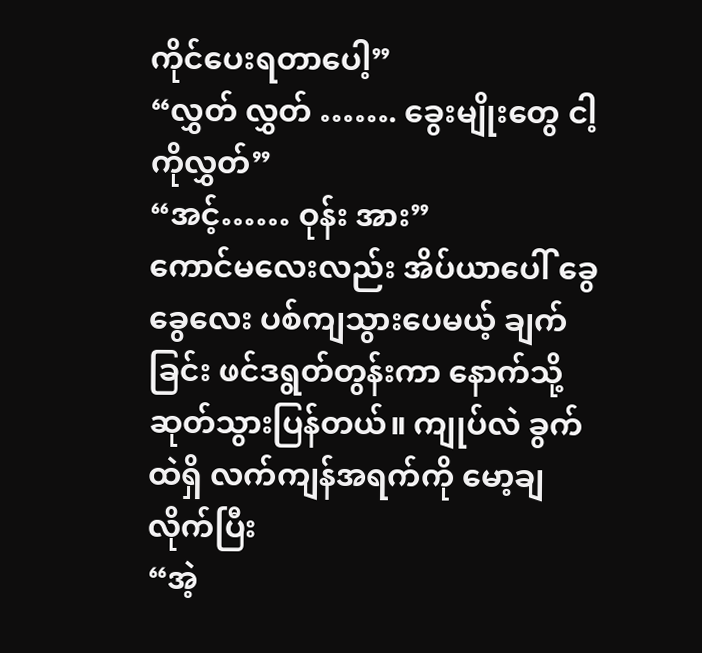ကိုင်ပေးရတာပေါ့”
“လွှတ် လွှတ် ……. ခွေးမျိုးတွေ ငါ့ကိုလွှတ်”
“အင့်…… ဝုန်း အား”
ကောင်မလေးလည်း အိပ်ယာပေါ် ခွေခွေလေး ပစ်ကျသွားပေမယ့် ချက်ခြင်း ဖင်ဒရွတ်တွန်းကာ နောက်သို့ ဆုတ်သွားပြန်တယ်။ ကျုပ်လဲ ခွက်ထဲရှိ လက်ကျန်အရက်ကို မော့ချလိုက်ပြီး
“အဲ့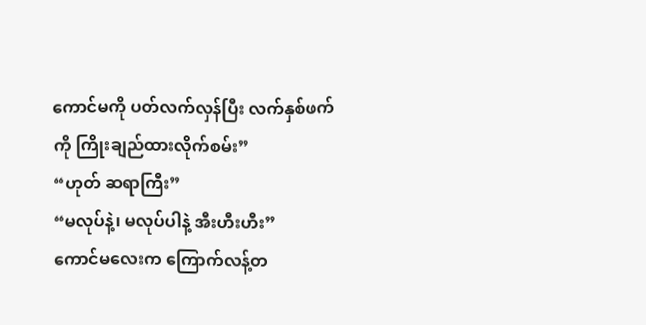ကောင်မကို ပတ်လက်လှန်ပြီး လက်နှစ်ဖက်ကို ကြိုးချည်ထားလိုက်စမ်း”
“ဟုတ် ဆရာကြီး”
“မလုပ်နဲ့၊ မလုပ်ပါနဲ့ အီးဟီးဟီး”
ကောင်မလေးက ကြောက်လန့်တ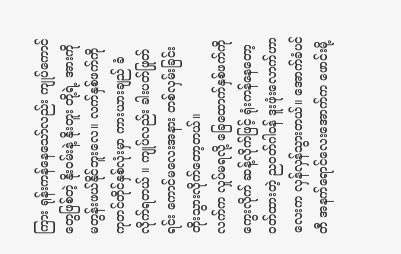ကြား ရုန်းကန်နေသော်လည်း ကျုပ်ကောင်တွေဖြစ်တဲ့ နိုးဝမ်းနဲ့ နိုးတူး တို့ရဲ့ အားကို မတွန်းဖယ်နိုင်ဘူးလေ။ လက်နှစ်ဖက်ကို ကုတင်တိုင်နှစ်လုံးမှာ ကားယားချည် ခံလိုက်ရတယ် ။ ကျုပ်လည်း ခါးပတ်ဖြုတ်ရင်း ကောင်မလေးအနား တစ်လှမ်းခြင်း တိုးသွားလိုက်တော့တယ်။
လက်က လှုပ်မရလို့ ခြေထောက်နှစ်ဖက်ကို ကွေးလိုက် ဆန့်လိုက်ဖြင့် ရုံးကန်နေတော့ ဝတ်ထားတဲ့ ညဝတ်ဂါဝန် ဒူးဖုံးလောက်ဟာလေးက လှန်လှန်သွားတယ်။ အောက်ခံပင်တီ အနက်ရောင်လေးအောက်က ဖောင်းမို့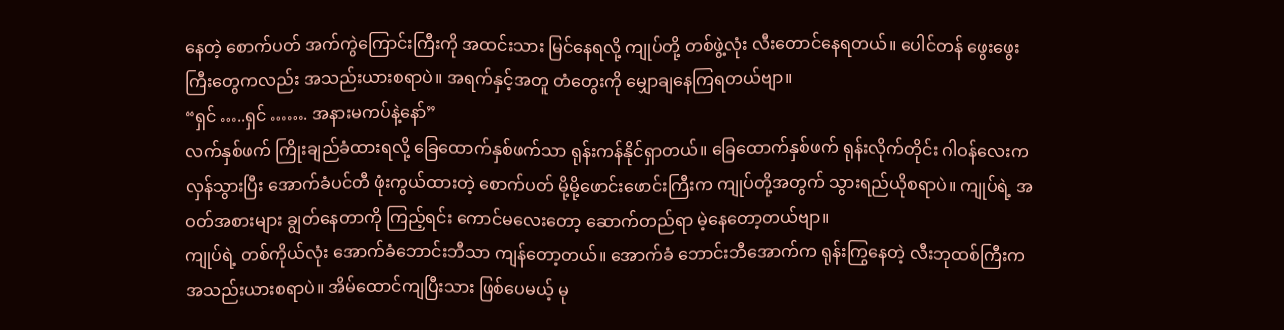နေတဲ့ စောက်ပတ် အက်ကွဲကြောင်းကြီးကို အထင်းသား မြင်နေရလို့ ကျုပ်တို့ တစ်ဖွဲ့လုံး လီးတောင်နေရတယ်။ ပေါင်တန် ဖွေးဖွေးကြီးတွေကလည်း အသည်းယားစရာပဲ။ အရက်နှင့်အတူ တံတွေးကို မျှောချနေကြရတယ်ဗျာ။
“ရှင် …..ရှင် ……. အနားမကပ်နဲ့နော်”
လက်နှစ်ဖက် ကြိုးချည်ခံထားရလို့ ခြေထောက်နှစ်ဖက်သာ ရုန်းကန်နိုင်ရှာတယ်။ ခြေထောက်နှစ်ဖက် ရုန်းလိုက်တိုင်း ဂါဝန်လေးက လှန်သွားပြီး အောက်ခံပင်တီ ဖုံးကွယ်ထားတဲ့ စောက်ပတ် မို့မို့ဖောင်းဖောင်းကြီးက ကျုပ်တို့အတွက် သွားရည်ယိုစရာပဲ။ ကျုပ်ရဲ့ အဝတ်အစားများ ချွတ်နေတာကို ကြည့်ရင်း ကောင်မလေးတော့ ဆောက်တည်ရာ မဲ့နေတော့တယ်ဗျာ။
ကျုပ်ရဲ့ တစ်ကိုယ်လုံး အောက်ခံဘောင်းဘီသာ ကျန်တော့တယ်။ အောက်ခံ ဘောင်းဘီအောက်က ရုန်းကြွနေတဲ့ လီးဘုထစ်ကြီးက အသည်းယားစရာပဲ။ အိမ်ထောင်ကျပြီးသား ဖြစ်ပေမယ့် မု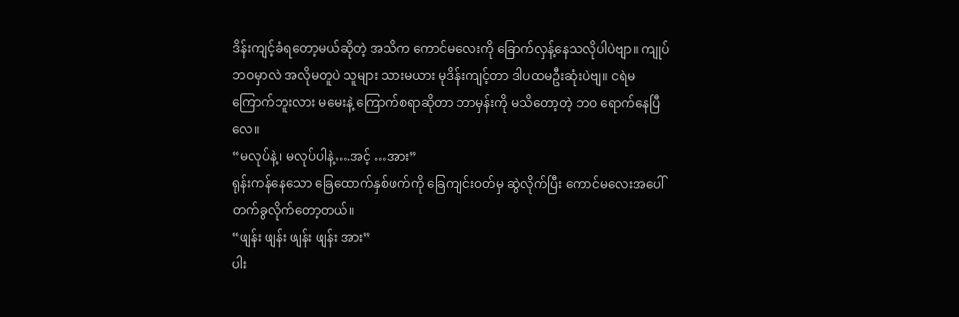ဒိန်းကျင့်ခံရတော့မယ်ဆိုတဲ့ အသိက ကောင်မလေးကို ခြောက်လှန့်နေသလိုပါပဲဗျာ။ ကျုပ်ဘဝမှာလဲ အလိုမတူပဲ သူများ သားမယား မုဒိန်းကျင့်တာ ဒါပထမဦးဆုံးပဲဗျ။ ငရဲမကြောက်ဘူးလား မမေးနဲ့ ကြောက်စရာဆိုတာ ဘာမှန်းကို မသိတော့တဲ့ ဘဝ ရောက်နေပြီလေ။
“မလုပ်နဲ့၊ မလုပ်ပါနဲ့….အင့် …အား”
ရုန်းကန်နေသော ခြေထောက်နှစ်ဖက်ကို ခြေကျင်းဝတ်မှ ဆွဲလိုက်ပြီး ကောင်မလေးအပေါ် တက်ခွလိုက်တော့တယ်။
“ဖျန်း ဖျန်း ဖျန်း ဖျန်း အား”
ပါး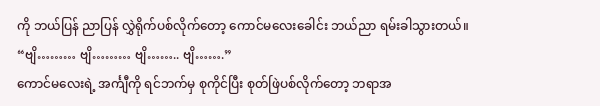ကို ဘယ်ပြန် ညာပြန် လွှဲရိုက်ပစ်လိုက်တော့ ကောင်မလေးခေါင်း ဘယ်ညာ ရမ်းခါသွားတယ်။
“ဗျိ……… ဗျိ……… ဗျိ…….. ဗျိ…….”
ကောင်မလေးရဲ့ အင်္ကျီကို ရင်ဘက်မှ စုကိုင်ပြီး စုတ်ဖြဲပစ်လိုက်တော့ ဘရာအ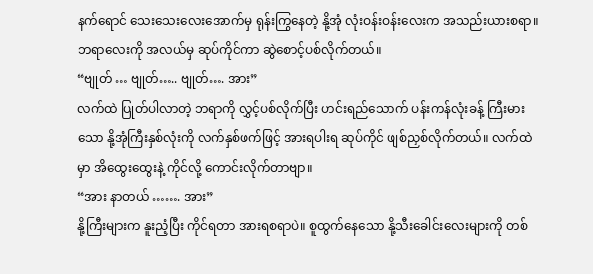နက်ရောင် သေးသေးလေးအောက်မှ ရုန်းကြွနေတဲ့ နို့အုံ လုံးဝန်းဝန်းလေးက အသည်းယားစရာ။ ဘရာလေးကို အလယ်မှ ဆုပ်ကိုင်ကာ ဆွဲစောင့်ပစ်လိုက်တယ်။
“ဗျုတ် … ဗျုတ်….. ဗျုတ်…. အား”
လက်ထဲ ပြုတ်ပါလာတဲ့ ဘရာကို လွှင့်ပစ်လိုက်ပြီး ဟင်းရည်သောက် ပန်းကန်လုံးခန့် ကြီးမားသော နို့အုံကြီးနှစ်လုံးကို လက်နှစ်ဖက်ဖြင့် အားရပါးရ ဆုပ်ကိုင် ဖျစ်ညှစ်လိုက်တယ်။ လက်ထဲမှာ အိထွေးထွေးနဲ့ ကိုင်လို့ ကောင်းလိုက်တာဗျာ။
“အား နာတယ် ……. အား”
နို့ကြီးများက နူးညံ့ပြီး ကိုင်ရတာ အားရစရာပဲ။ စူထွက်နေသော နို့သီးခေါင်းလေးများကို တစ်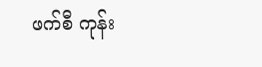ဖက်စီ ကုန်း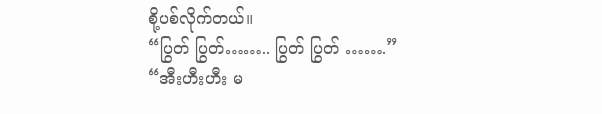စို့ပစ်လိုက်တယ်။
“ပြွတ် ပြွတ်…….. ပြွတ် ပြွတ် …….”
“အီးဟီးဟီး မ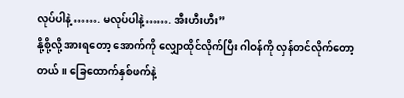လုပ်ပါနဲ့ ……. မလုပ်ပါနဲ့……. အီးဟီးဟီး”
နို့စို့လို့ အားရတော့ အောက်ကို လျှောထိုင်လိုက်ပြီး ဂါဝန်ကို လှန်တင်လိုက်တော့တယ်။ ခြေထောက်နှစ်ဖက်နဲ့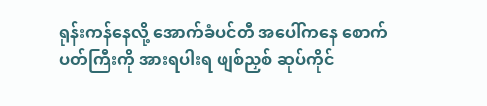ရုန်းကန်နေလို့ အောက်ခံပင်တီ အပေါ်ကနေ စောက်ပတ်ကြီးကို အားရပါးရ ဖျစ်ညှစ် ဆုပ်ကိုင်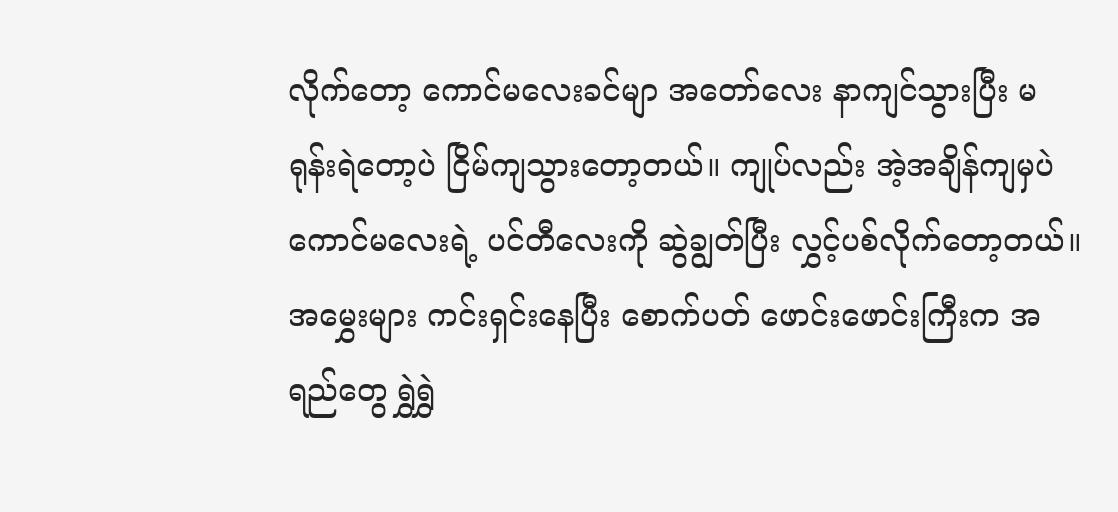လိုက်တော့ ကောင်မလေးခင်မျာ အတော်လေး နာကျင်သွားပြီး မရုန်းရဲတော့ပဲ ငြိမ်ကျသွားတော့တယ်။ ကျုပ်လည်း အဲ့အချိန်ကျမှပဲ ကောင်မလေးရဲ့ ပင်တီလေးကို ဆွဲချွတ်ပြီး လွှင့်ပစ်လိုက်တော့တယ်။ အမွှေးများ ကင်းရှင်းနေပြီး စောက်ပတ် ဖောင်းဖောင်းကြီးက အရည်တွေ ရွှဲရွှဲ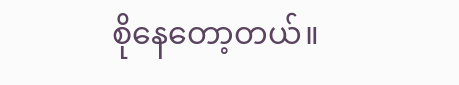စိုနေတော့တယ်။